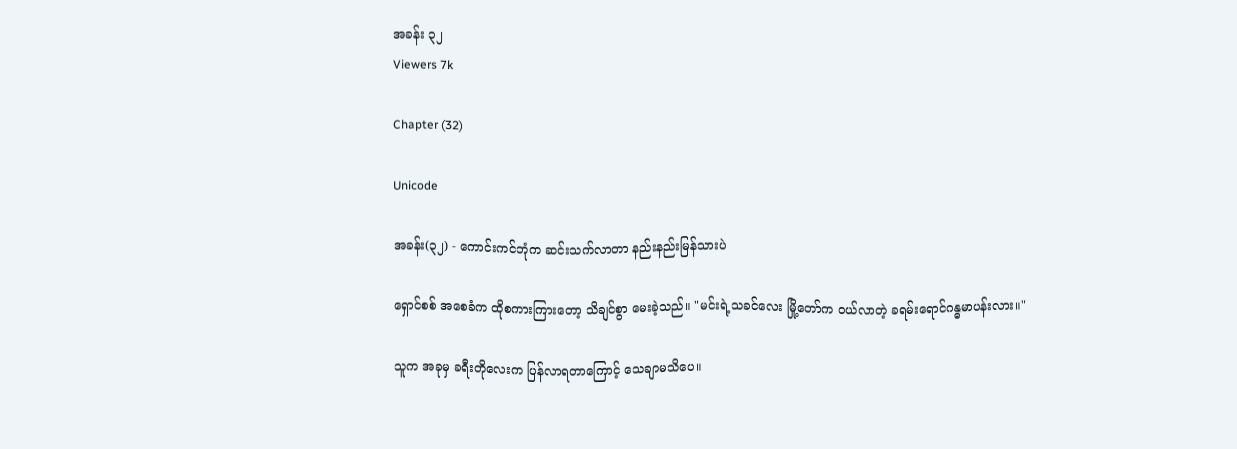အခန်း ၃၂
Viewers 7k

Chapter (32)

Unicode

အခန်း(၃၂) - ကောင်းကင်ဘုံက ဆင်းသက်လာတာ နည်းနည်းမြန်သားပဲ

ရှောင်စစ် အစေခံက ထိုစကားကြားတော့ သိချင်စွာ မေးခဲ့သည်။ "မင်းရဲ့သခင်လေး မြို့တော်က ဝယ်လာတဲ့ ခရမ်းရောင်ဂန္ဓမာပန်းလား။"

သူက အခုမှ ခရီးတိုလေးက ပြန်လာရတာကြောင့် သေချာမသိပေ။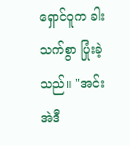ရှောင်ဝူက ခါးသက်စွာ ပြုံးခဲ့သည်။ "အင်း အဲဒီ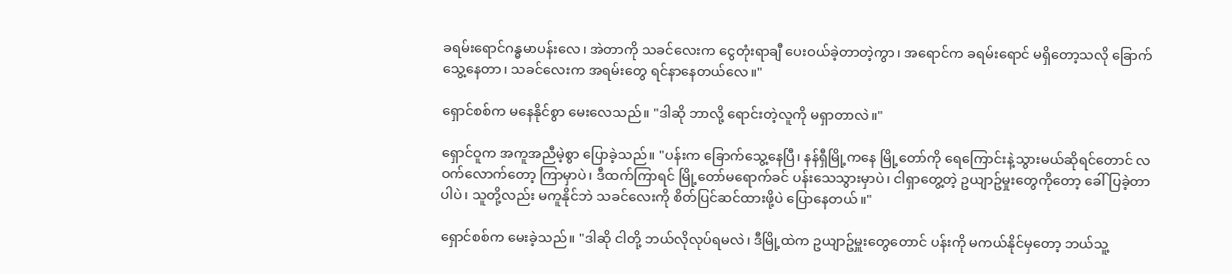ခရမ်းရောင်ဂန္ဓမာပန်းလေ၊ အဲတာကို သခင်လေးက ငွေတုံးရာချီ ပေးဝယ်ခဲ့တာတဲ့ကွာ၊ အရောင်က ခရမ်းရောင် မရှိတော့သလို ခြောက်သွေ့နေတာ၊ သခင်လေးက အရမ်းတွေ ရင်နာနေတယ်လေ။"

ရှောင်စစ်က မနေနိုင်စွာ မေးလေသည်။ "ဒါဆို ဘာလို့ ရောင်းတဲ့လူကို မရှာတာလဲ။"

ရှောင်ဝူက အကူအညီမဲ့စွာ ပြောခဲ့သည်။ "ပန်းက ခြောက်သွေ့နေပြီ၊ နန်ရှီမြို့ကနေ မြို့တော်ကို ရေကြောင်းနဲ့သွားမယ်ဆိုရင်တောင် လဝက်လောက်တော့ ကြာမှာပဲ၊ ဒီထက်ကြာရင် မြို့တော်မရောက်ခင် ပန်းသေသွားမှာပဲ၊ ငါရှာတွေ့တဲ့ ဥယျာဥ်မှုးတွေကိုတော့ ခေါ်ပြခဲ့တာပါပဲ၊ သူတို့လည်း မကူနိုင်ဘဲ သခင်လေးကို စိတ်ပြင်ဆင်ထားဖို့ပဲ ပြောနေတယ်။"

ရှောင်စစ်က မေးခဲ့သည်။ "ဒါဆို ငါတို့ ဘယ်လိုလုပ်ရမလဲ၊ ဒီမြို့ထဲက ဥယျာဥ်မှူးတွေတောင် ပန်းကို မကယ်နိုင်မှတော့ ဘယ်သူ့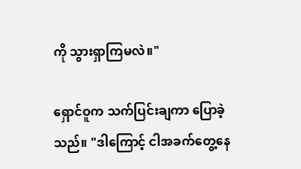ကို သွားရှာကြမလဲ။"

ရှောင်ဝူက သက်ပြင်းချကာ ပြောခဲ့သည်။ "ဒါကြောင့် ငါအခက်တွေ့နေ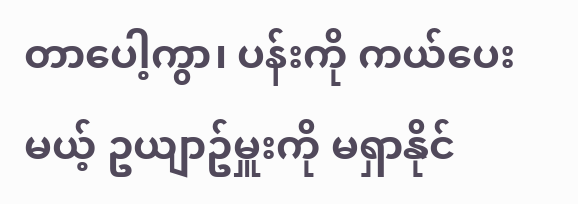တာပေါ့ကွာ၊ ပန်းကို ကယ်ပေးမယ့် ဥယျာဥ်မှူးကို မရှာနိုင်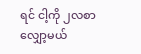ရင် ငါ့ကို ၂လစာ လျှော့မယ်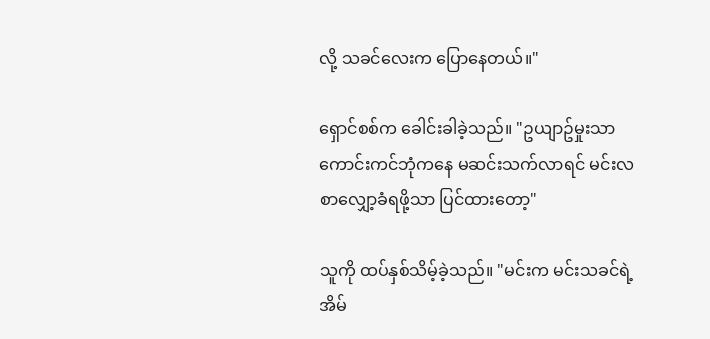လို့ သခင်လေးက ပြောနေတယ်။"

ရှောင်စစ်က ခေါင်းခါခဲ့သည်။ "ဥယျာဥ်မှုးသာ ကောင်းကင်ဘုံကနေ မဆင်းသက်လာရင် မင်းလစာလျှော့ခံရဖို့သာ ပြင်ထားတော့"

သူကို ထပ်နှစ်သိမ့်ခဲ့သည်။ "မင်းက မင်းသခင်ရဲ့အိမ်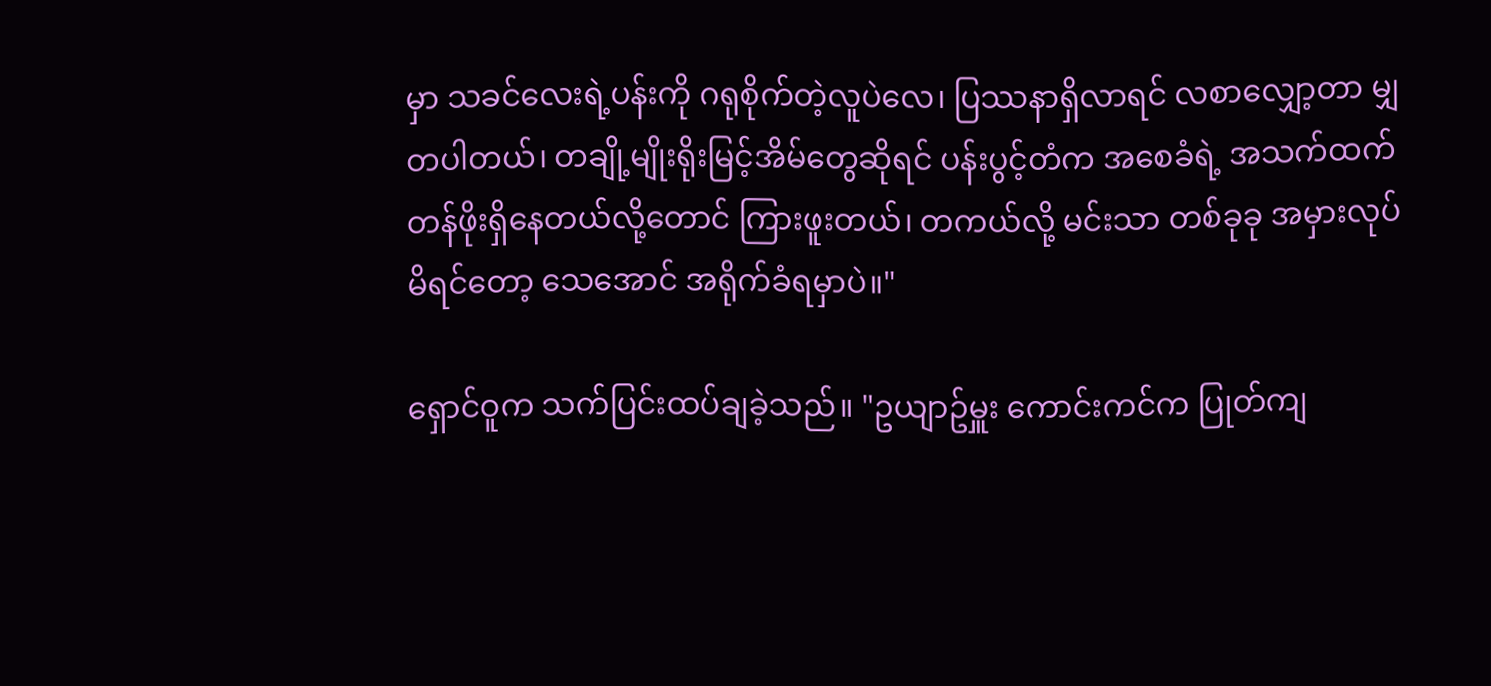မှာ သခင်လေးရဲ့ပန်းကို ဂရုစိုက်တဲ့လူပဲလေ၊ ပြဿနာရှိလာရင် လစာလျှော့တာ မျှတပါတယ်၊ တချို့မျိုးရိုးမြင့်အိမ်တွေဆိုရင် ပန်းပွင့်တံက အစေခံရဲ့ အသက်ထက် တန်ဖိုးရှိနေတယ်လို့တောင် ကြားဖူးတယ်၊ တကယ်လို့ မင်းသာ တစ်ခုခု အမှားလုပ်မိရင်တော့ သေအောင် အရိုက်ခံရမှာပဲ။"

ရှောင်ဝူက သက်ပြင်းထပ်ချခဲ့သည်။ "ဥယျာဥ်မှူး ကောင်းကင်က ပြုတ်ကျ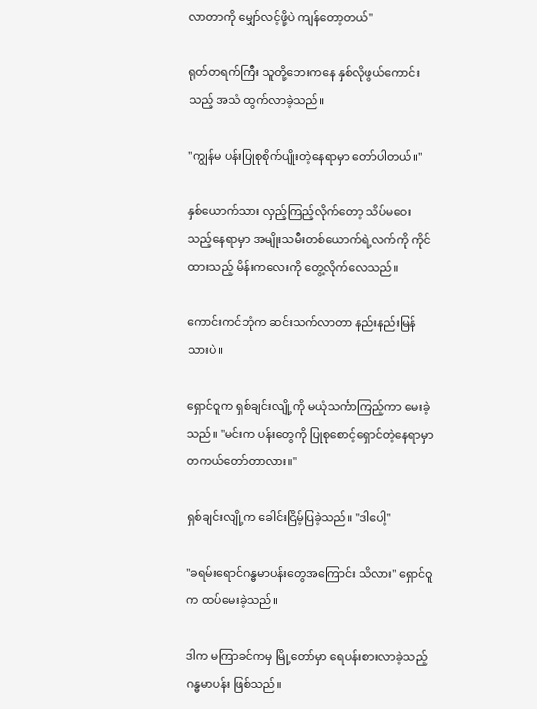လာတာကို မျှော်လင့်ဖို့ပဲ ကျန်တော့တယ်"

ရုတ်တရက်ကြီး သူတို့ဘေးကနေ နှစ်လိုဖွယ်ကောင်းသည့် အသံ ထွက်လာခဲ့သည်။

"ကျွန်မ ပန်းပြုစုစိုက်ပျိုးတဲ့နေရာမှာ တော်ပါတယ်။"

နှစ်ယောက်သား လှည့်ကြည့်လိုက်တော့ သိပ်မဝေးသည့်နေရာမှာ အမျိုးသမီးတစ်ယောက်ရဲ့လက်ကို ကိုင်ထားသည့် မိန်းကလေးကို တွေ့လိုက်လေသည်။

ကောင်းကင်ဘုံက ဆင်းသက်လာတာ နည်းနည်းမြန်သားပဲ။

ရှောင်ဝူက ရှစ်ချင်းလျို့ကို မယုံသင်္ကာကြည့်ကာ မေးခဲ့သည်။ "မင်းက ပန်းတွေကို ပြုစုစောင့်ရှောင်တဲ့နေရာမှာ တကယ်တော်တာလား။"

ရှစ်ချင်းလျို့က ခေါင်းငြိမ့်ပြခဲ့သည်။ "ဒါပေါ့"

"ခရမ်းရောင်ဂန္ဓမာပန်းတွေအကြောင်း သိလား" ရှောင်ဝူက ထပ်မေးခဲ့သည်။

ဒါက မကြာခင်ကမှ မြို့တော်မှာ ရေပန်းစားလာခဲ့သည့် ဂန္ဓမာပန်း ဖြစ်သည်။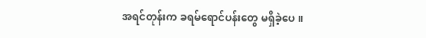အရင်တုန်းက ခရမ်ရောင်ပန်းတွေ မရှိခဲ့ပေ။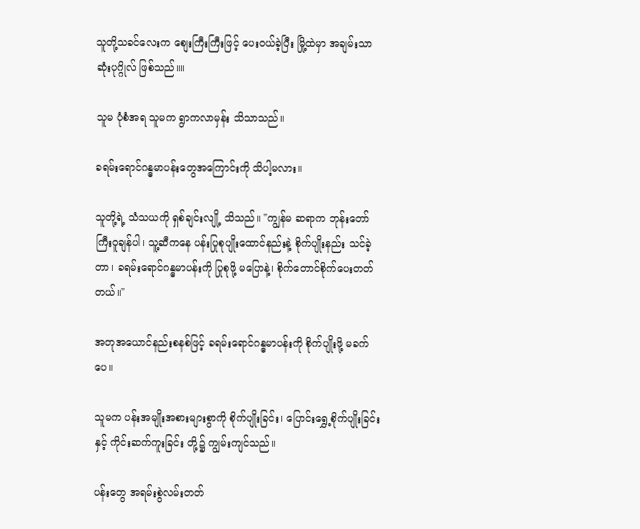သူတို့သခင်လေးက စျေးကြီးကြီးဖြင့် ပေးဝယ်ခဲ့ပြီး မြို့ထဲမှာ အချမ်းသာဆုံးပုဂ္ဂိုလ် ဖြစ်သည်။။

သူမ ပုံစံအရ သူမက ရွာကလာမှန်း သိသာသည်။

ခရမ်းရောင်ဂန္ဓမာပန်းတွေအကြောင်းကို သိပါ့မလား။

သူတို့ရဲ့ သံသယကို ရှစ်ချင်းလျို့ သိသည်။ "ကျွန်မ ဆရာက ဘုန်းတော်ကြီးဝူချန်ပါ၊ သူ့ဆီကနေ ပန်းပြုစုပျိုးထောင်နည်းနဲ့ စိုက်ပျိုးနည်း သင်ခဲ့တာ၊ ခရမ်းရောင်ဂန္ဓမာပန်းကို ပြုစုဖို့ မပြောနဲ့၊ စိုက်တောင်စိုက်ပေးတတ်တယ်။"

အတုအယောင်နည်းစနစ်ဖြင့် ခရမ်းရောင်ဂန္ဓမာပန်းကို စိုက်ပျိုးဖို့ မခက်ပေ။

သူမက ပန်းအမျိုးအစားများစွာကို စိုက်ပျိုးခြင်း၊ ပြောင်းရွှေ့စိုက်ပျိုးခြင်းနှင့် ကိုင်းဆက်ကူးခြင်း တို့၌ ကျွမ်းကျင်သည်။

ပန်းတွေ အရမ်းစွဲလမ်းတတ်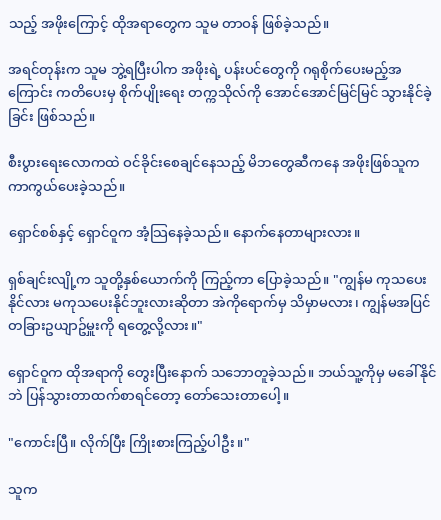သည့် အဖိုးကြောင့် ထိုအရာတွေက သူမ တာဝန် ဖြစ်ခဲ့သည်။

အရင်တုန်းက သူမ ဘွဲ့ရပြီးပါက အဖိုးရဲ့ ပန်းပင်တွေကို ဂရုစိုက်ပေးမည့်အကြောင်း ကတိပေးမှ စိုက်ပျိုးရေး တက္ကသိုလ်ကို အောင်အောင်မြင်မြင် သွားနိုင်ခဲ့ခြင်း ဖြစ်သည်။

စီးပွားရေးလောကထဲ ဝင်ခိုင်းစေချင်နေသည့် မိဘတွေဆီကနေ အဖိုးဖြစ်သူက ကာကွယ်ပေးခဲ့သည်။

ရှောင်စစ်နှင့် ရှောင်ဝူက အံ့သြနေခဲ့သည်။ နောက်နေတာများလား။

ရှစ်ချင်းလျို့က သူတို့နှစ်ယောက်ကို ကြည့်ကာ ပြောခဲ့သည်။ "ကျွန်မ ကုသပေးနိုင်လား မကုသပေးနိုင်ဘူးလားဆိုတာ အဲကိုရောက်မှ သိမှာမလား၊ ကျွန်မအပြင် တခြားဥယျာဥ်မှူးကို ရတွေ့လို့လား။"

ရှောင်ဝူက ထိုအရာကို တွေးပြီးနောက် သဘောတူခဲ့သည်။ ဘယ်သူ့ကိုမှ မခေါ်နိုင်ဘဲ ပြန်သွားတာထက်စာရင်တော့ တော်သေးတာပေါ့။

"ကောင်းပြီ။ လိုက်ပြီး ကြိုးစားကြည့်ပါဦး။"

သူက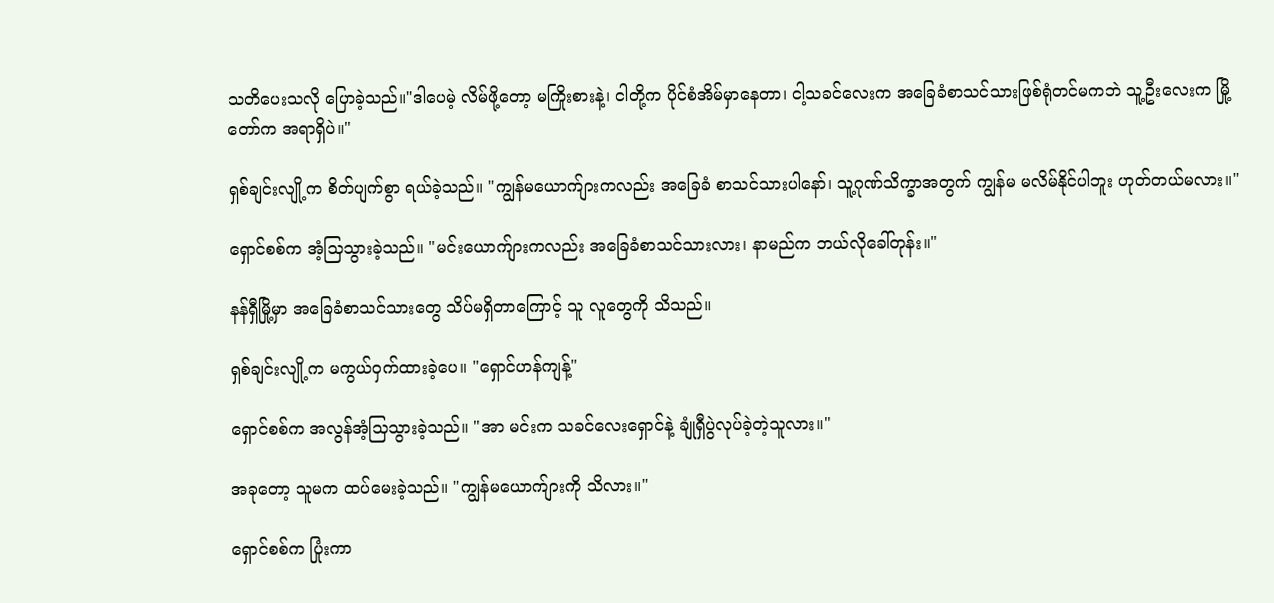သတိပေးသလို ပြောခဲ့သည်။"ဒါပေမဲ့ လိမ်ဖို့တော့ မကြိုးစားနဲ့၊ ငါတို့က ပိုင်စံအိမ်မှာနေတာ၊ ငါ့သခင်လေးက အခြေခံစာသင်သားဖြစ်ရုံတင်မကဘဲ သူ့ဦးလေးက မြို့တော်က အရာရှိပဲ။"

ရှစ်ချင်းလျို့က စိတ်ပျက်စွာ ရယ်ခဲ့သည်။ "ကျွန်မယောက်ျားကလည်း အခြေခံ စာသင်သားပါနော်၊ သူ့ဂုဏ်သိက္ခာအတွက် ကျွန်မ မလိမ်နိုင်ပါဘူး ဟုတ်တယ်မလား။"

ရှောင်စစ်က အံ့သြသွားခဲ့သည်။ "မင်းယောက်ျားကလည်း အခြေခံစာသင်သားလား၊ နာမည်က ဘယ်လိုခေါ်တုန်း။"

နန်ရှီမြို့မှာ အခြေခံစာသင်သားတွေ သိပ်မရှိတာကြောင့် သူ လူတွေကို သိသည်။

ရှစ်ချင်းလျို့က မကွယ်ဝှက်ထားခဲ့ပေ။ "ရှောင်ဟန်ကျန့်"

ရှောင်စစ်က အလွန်အံ့သြသွားခဲ့သည်။ "အာ မင်းက သခင်လေးရှောင်နဲ့ ချုံရှီပွဲလုပ်ခဲ့တဲ့သူလား။"

အခုတော့ သူမက ထပ်မေးခဲ့သည်။ "ကျွန်မယောက်ျားကို သိလား။"

ရှောင်စစ်က ပြုံးကာ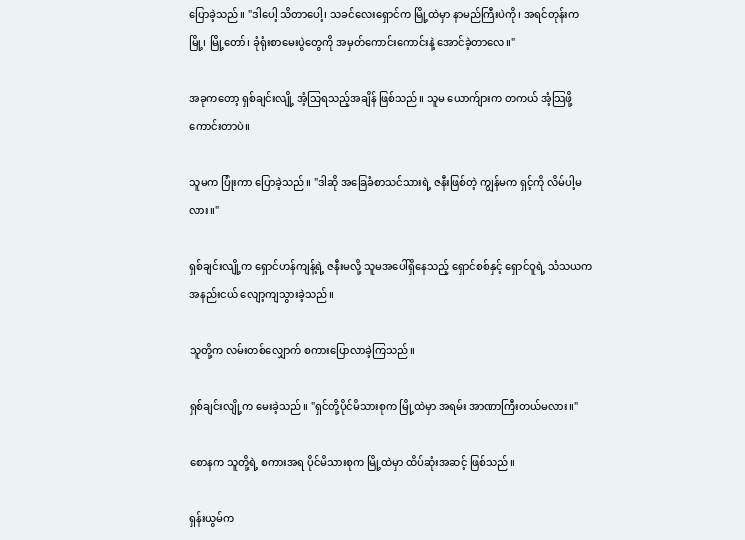ပြောခဲ့သည်။ "ဒါပေါ့ သိတာပေါ့၊ သခင်လေးရှောင်က မြို့ထဲမှာ နာမည်ကြီးပဲကို၊ အရင်တုန်းက မြို့၊ မြို့တော်၊ ခုံရုံးစာမေးပွဲတွေကို အမှတ်ကောင်းကောင်းနဲ့ အောင်ခဲ့တာလေ။"

အခုကတော့ ရှစ်ချင်းလျို့ အံ့သြရသည့်အချိန် ဖြစ်သည်။ သူမ ယောက်ျားက တကယ် အံ့သြဖို့ ကောင်းတာပဲ။

သူမက ပြုံးကာ ပြောခဲ့သည်။ "ဒါဆို အခြေခံစာသင်သားရဲ့ ဇနီးဖြစ်တဲ့ ကျွန်မက ရှင့်ကို လိမ်ပါ့မလား။"

ရှစ်ချင်းလျို့က ရှောင်ဟန်ကျန့်ရဲ့ ဇနီးမလို့ သူမအပေါ်ရှိနေသည့် ရှောင်စစ်နှင့် ရှောင်ဝူရဲ့ သံသယက အနည်းငယ် လျော့ကျသွားခဲ့သည်။

သူတို့က လမ်းတစ်လျှောက် စကားပြောလာခဲ့ကြသည်။

ရှစ်ချင်းလျို့က မေးခဲ့သည်။ "ရှင်တို့ပိုင်မိသားစုက မြို့ထဲမှာ အရမ်း အာဏာကြီးတယ်မလား။"

စောနက သူတို့ရဲ့ စကားအရ ပိုင်မိသားစုက မြို့ထဲမှာ ထိပ်ဆုံးအဆင့် ဖြစ်သည်။

ရှန်းယွမ်က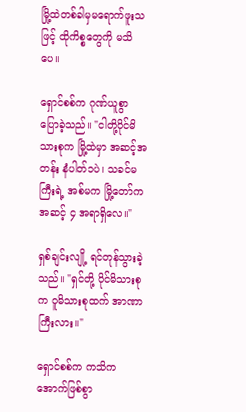မြို့ထဲတစ်ခါမှမရောက်ဖူးသဖြင့် ထိုကိစ္စတွေကို မသိပေ။

ရှောင်စစ်က ဂုဏ်ယူစွာ ပြောခဲ့သည်။ "ငါတို့ပိုင်မိသားစုက မြို့ထဲမှာ အဆင့်အတန်း နံပါတ်၁ပဲ၊ သခင်မကြီးရဲ့ အစ်မက မြို့တော်က အဆင့် ၄ အရာရှိလေ။"

ရှစ်ချင်းလျို့ ရင်တုန်သွားခဲ့သည်။ "ရှင်တို့ ပိုင်မိသားစုက ဝူမိသားစုထက် အာဏာကြီးလား။"

ရှောင်စစ်က ကသိကအောက်ဖြစ်စွာ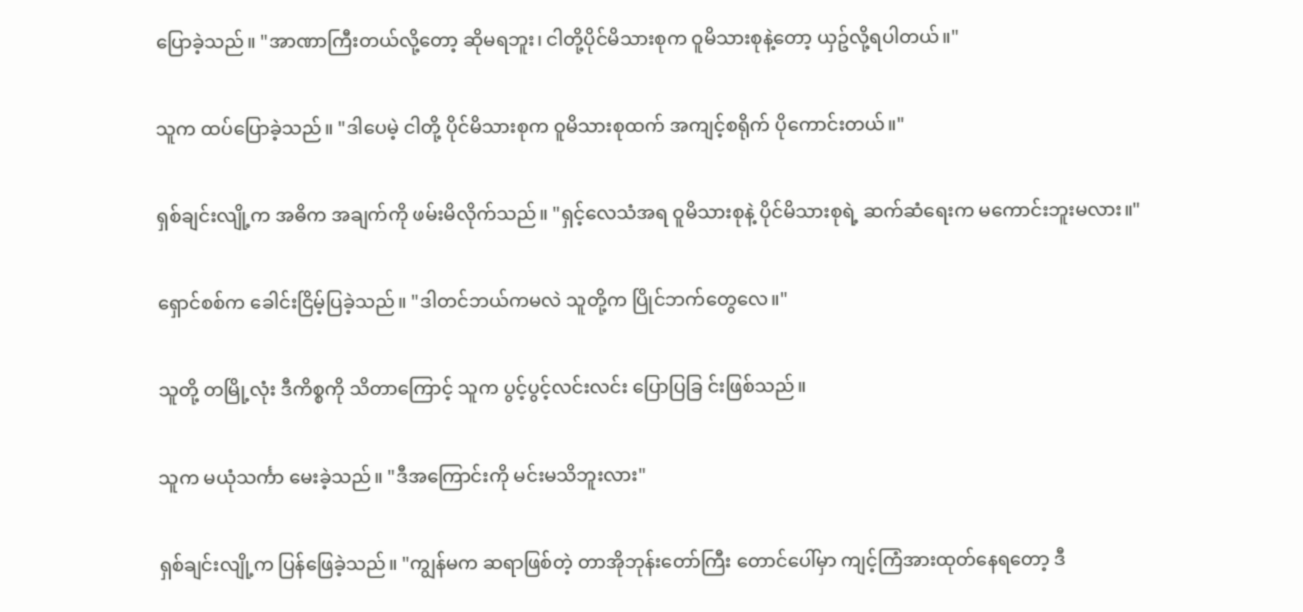ပြောခဲ့သည်။ "အာဏာကြီးတယ်လို့တော့ ဆိုမရဘူး၊ ငါတို့ပိုင်မိသားစုက ဝူမိသားစုနဲ့တော့ ယှဥ်လို့ရပါတယ်။"

သူက ထပ်ပြောခဲ့သည်။ "ဒါပေမဲ့ ငါတို့ ပိုင်မိသားစုက ဝူမိသားစုထက် အကျင့်စရိုက် ပိုကောင်းတယ်။"

ရှစ်ချင်းလျို့က အဓိက အချက်ကို ဖမ်းမိလိုက်သည်။ "ရှင့်လေသံအရ ဝူမိသားစုနဲ့ ပိုင်မိသားစုရဲ့ ဆက်ဆံရေးက မကောင်းဘူးမလား။"

ရှောင်စစ်က ခေါင်းငြိမ့်ပြခဲ့သည်။ "ဒါတင်ဘယ်ကမလဲ သူတို့က ပြိုင်ဘက်တွေလေ။"

သူတို့ တမြို့လုံး ဒီကိစ္စကို သိတာကြောင့် သူက ပွင့်ပွင့်လင်းလင်း ပြောပြခြ င်းဖြစ်သည်။

သူက မယုံသင်္ကာ မေးခဲ့သည်။ "ဒီအကြောင်းကို မင်းမသိဘူးလား"

ရှစ်ချင်းလျို့က ပြန်ဖြေခဲ့သည်။ "ကျွန်မက ဆရာဖြစ်တဲ့ တာအိုဘုန်းတော်ကြီး တောင်ပေါ်မှာ ကျင့်ကြံအားထုတ်နေရတော့ ဒီ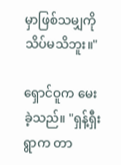မှာဖြစ်သမျှကို သိပ်မသိဘူး။"

ရှောင်ဝူက မေးခဲ့သည်။ "ရှန့်ရှီးရွာက တာ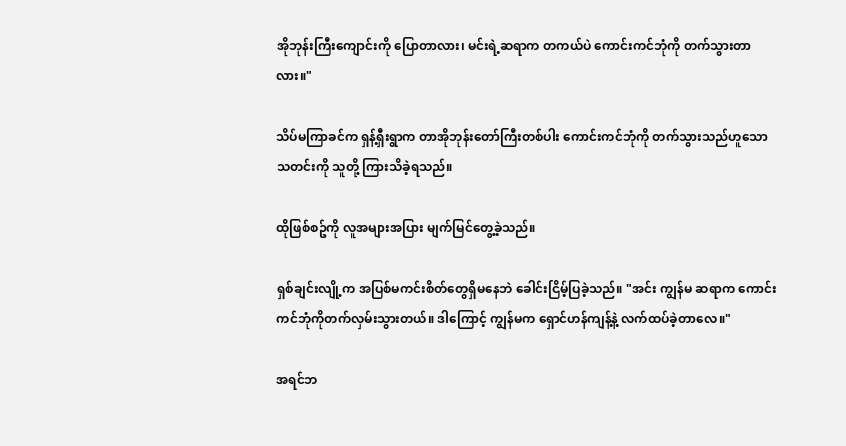အိုဘုန်းကြီးကျောင်းကို ပြောတာလား၊ မင်းရဲ့ဆရာက တကယ်ပဲ ကောင်းကင်ဘုံကို တက်သွားတာလား။"

သိပ်မကြာခင်က ရှန့်ရှီးရွာက တာအိုဘုန်းတော်ကြီးတစ်ပါး ကောင်းကင်ဘုံကို တက်သွားသည်ဟူသော သတင်းကို သူတို့ ကြားသိခဲ့ရသည်။

ထိုဖြစ်စဥ်ကို လူအများအပြား မျက်မြင်တွေ့ခဲ့သည်။

ရှစ်ချင်းလျို့က အပြစ်မကင်းစိတ်တွေရှိမနေဘဲ ခေါင်းငြိမ့်ပြခဲ့သည်။ "အင်း ကျွန်မ ဆရာက ကောင်းကင်ဘုံကိုတက်လှမ်းသွားတယ်။ ဒါကြောင့် ကျွန်မက ရှောင်ဟန်ကျန့်နဲ့ လက်ထပ်ခဲ့တာလေ။"

အရင်ဘ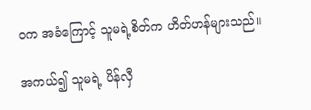ဝက အခံကြောင့် သူမရဲ့စိတ်က ဟိတ်ဟန်များသည်။

အကယ်၍ သူမရဲ့ ပိန်လှီ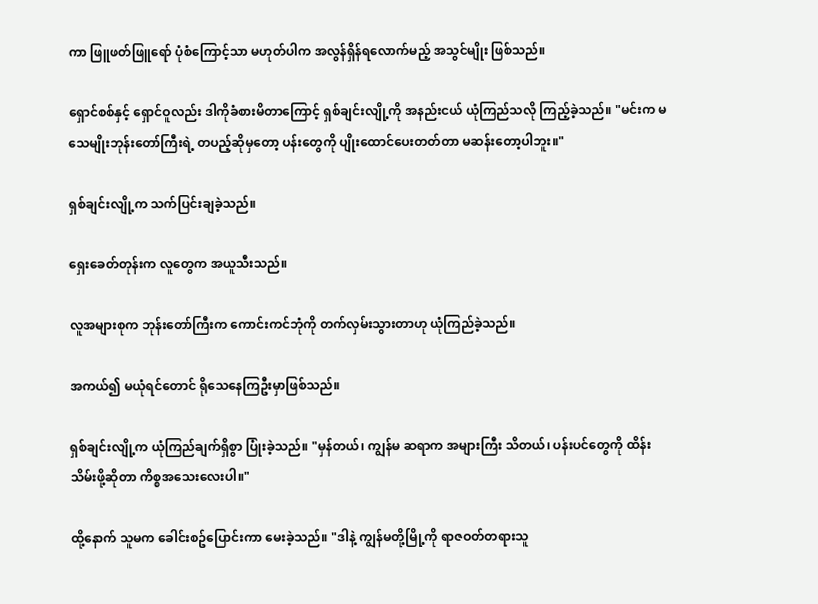ကာ ဖြူဖတ်ဖြူရော် ပုံစံကြောင့်သာ မဟုတ်ပါက အလွန်ရှိန်ရလောက်မည့် အသွင်မျိုး ဖြစ်သည်။

ရှောင်စစ်နှင့် ရှောင်ဝူလည်း ဒါကိုခံစားမိတာကြောင့် ရှစ်ချင်းလျို့ကို အနည်းငယ် ယုံကြည်သလို ကြည့်ခဲ့သည်။ "မင်းက မသေမျိုးဘုန်းတော်ကြီးရဲ့ တပည့်ဆိုမှတော့ ပန်းတွေကို ပျိုးထောင်ပေးတတ်တာ မဆန်းတော့ပါဘူး။"

ရှစ်ချင်းလျို့က သက်ပြင်းချခဲ့သည်။

ရှေးခေတ်တုန်းက လူတွေက အယူသီးသည်။

လူအများစုက ဘုန်းတော်ကြီးက ကောင်းကင်ဘုံကို တက်လှမ်းသွားတာဟု ယုံကြည်ခဲ့သည်။

အကယ်၍ မယုံရင်တောင် ရိုသေနေကြဦးမှာဖြစ်သည်။

ရှစ်ချင်းလျို့က ယုံကြည်ချက်ရှိစွာ ပြုံးခဲ့သည်။ "မှန်တယ်၊ ကျွန်မ ဆရာက အများကြီး သိတယ်၊ ပန်းပင်တွေကို ထိန်းသိမ်းဖို့ဆိုတာ ကိစ္စအသေးလေးပါ။"

ထို့နောက် သူမက ခေါင်းစဥ်ပြောင်းကာ မေးခဲ့သည်။ "ဒါနဲ့ ကျွန်မတို့မြို့ကို ရာဇဝတ်တရားသူ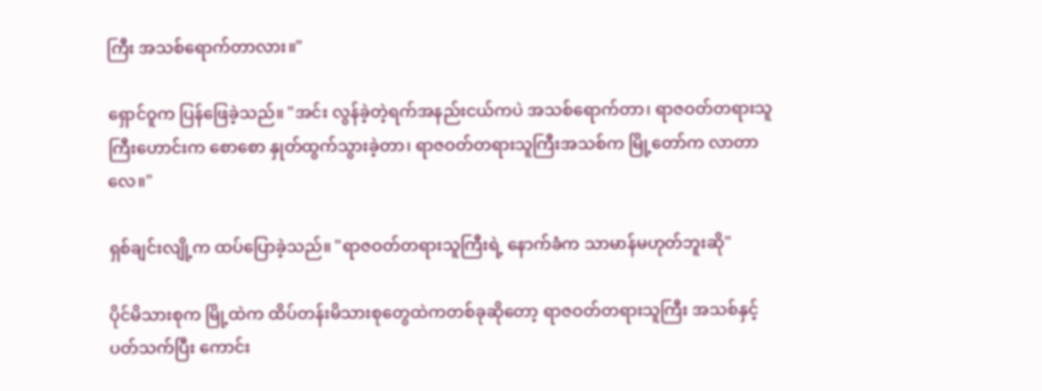ကြီး အသစ်ရောက်တာလား။"

ရှောင်ဝူက ပြန်ဖြေခဲ့သည်။ "အင်း လွန်ခဲ့တဲ့ရက်အနည်းငယ်ကပဲ အသစ်ရောက်တာ၊ ရာဇဝတ်တရားသူကြီးဟောင်းက စောစော နှုတ်ထွက်သွားခဲ့တာ၊ ရာဇဝတ်တရားသူကြီးအသစ်က မြို့တော်က လာတာလေ။"

ရှစ်ချင်းလျို့က ထပ်ပြောခဲ့သည်။ "ရာဇဝတ်တရားသူကြီးရဲ့ နောက်ခံက သာမာန်မဟုတ်ဘူးဆို"

ပိုင်မိသားစုက မြို့ထဲက ထိပ်တန်းမိသားစုတွေထဲကတစ်ခုဆိုတော့ ရာဇဝတ်တရားသူကြီး အသစ်နှင့် ပတ်သက်ပြီး ကောင်း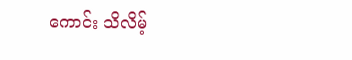ကောင်း သိလိမ့်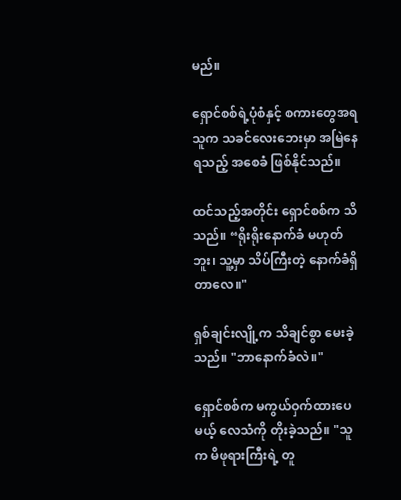မည်။

ရှောင်စစ်ရဲ့ပုံစံနှင့် စကားတွေအရ သူက သခင်လေးဘေးမှာ အမြဲနေရသည့် အစေခံ ဖြစ်နိုင်သည်။

ထင်သည့်အတိုင်း ရှောင်စစ်က သိသည်။ “ရိုးရိုးနောက်ခံ မဟုတ်ဘူး၊ သူ့မှာ သိပ်ကြီးတဲ့ နောက်ခံရှိတာလေ။"

ရှစ်ချင်းလျို့က သိချင်စွာ မေးခဲ့သည်။ "ဘာနောက်ခံလဲ။"

ရှောင်စစ်က မကွယ်ဝှက်ထားပေမယ့် လေသံကို တိုးခဲ့သည်။ "သူက မိဖုရားကြီးရဲ့ တူ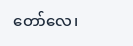တော်လေ၊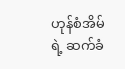ဟုန်စံအိမ်ရဲ့ ဆက်ခံ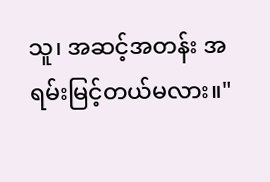သူ၊ အဆင့်အတန်း အရမ်းမြင့်တယ်မလား။"